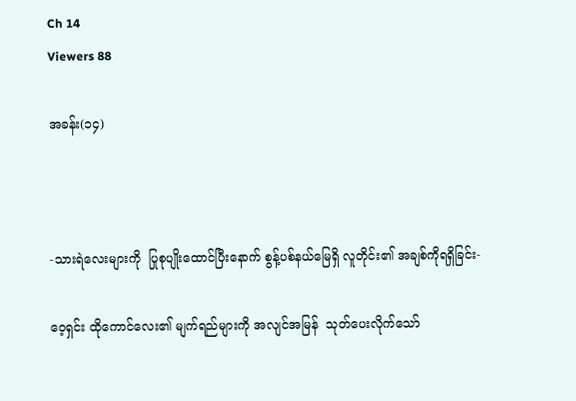Ch 14
Viewers 88

အခန်း(၁၄)



-သားရဲလေးများကို  ပြုစုပျိုးထောင်ပြီးနောက် စွန့်ပစ်နယ်မြေရှိ လူတိုင်း၏ အချစ်ကိုရရှိခြင်း-

ဝေ့ရှင်း ထိုကောင်လေး၏ မျက်ရည်များကို အလျင်အမြန်  သုတ်ပေးလိုက်သော်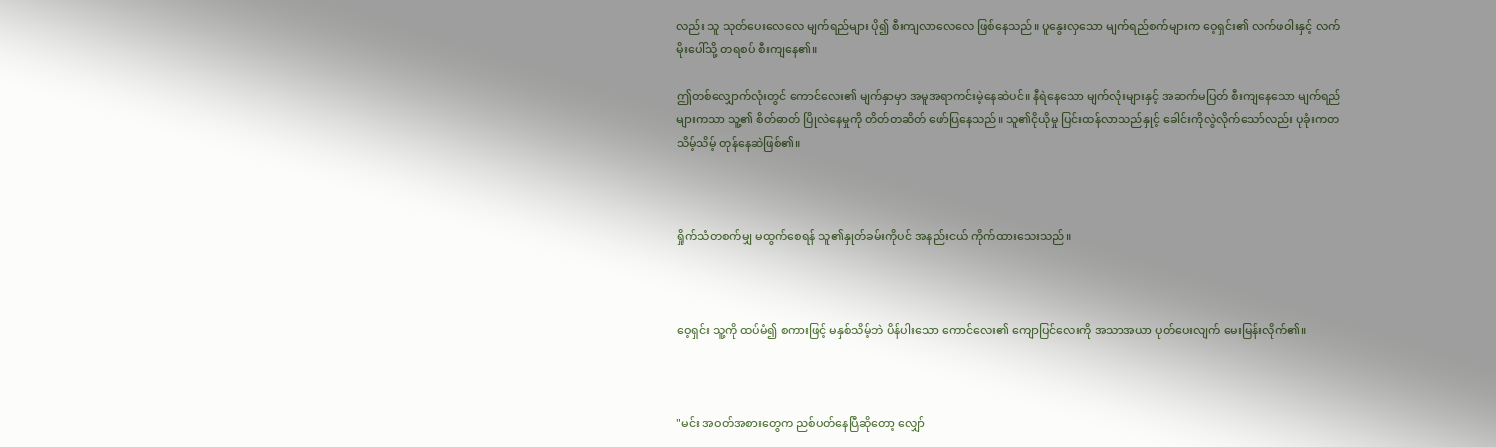လည်း သူ သုတ်ပေးလေလေ မျက်ရည်များ ပို၍ စီးကျလာလေလေ ဖြစ်နေသည်။ ပူနွေးလှသော မျက်ရည်စက်များက ဝေ့ရှင်း၏ လက်ဖဝါးနှင့် လက်မိုးပေါ်သို့ တရစပ် စီးကျနေ၏။

ဤတစ်လျှောက်လုံးတွင် ကောင်လေး၏ မျက်နှာမှာ အမူအရာကင်းမဲ့နေဆဲပင်။ နီရဲနေသော မျက်လုံးများနှင့် အဆက်မပြတ် စီးကျနေသော မျက်ရည်များကသာ သူ့၏ စိတ်ဓာတ် ပြိုလဲနေမှုကို တိတ်တဆိတ် ဖော်ပြနေသည်။ သူ၏ငိုယိုမှု ပြင်းထန်လာသည်နှုင့် ခေါင်းကိုလွဲလိုက်သော်လည်း ပုခုံးကတသိမ့်သိမ့် တုန်နေဆဲဖြစ်၏။



ရှိုက်သံတစက်မျှ မထွက်စေရန် သူ၏နှုတ်ခမ်းကိုပင် အနည်းငယ် ကိုက်ထားသေးသည်။



ဝေ့ရှင်း သူ့ကို ထပ်မံ၍ စကားဖြင့် မနှစ်သိမ့်ဘဲ ပိန်ပါးသော ကောင်လေး၏ ကျောပြင်လေးကို အသာအယာ ပုတ်ပေးလျက် မေးမြန်းလိုက်၏။



"မင်း အဝတ်အစားတွေက ညစ်ပတ်နေပြီဆိုတော့ လျှော်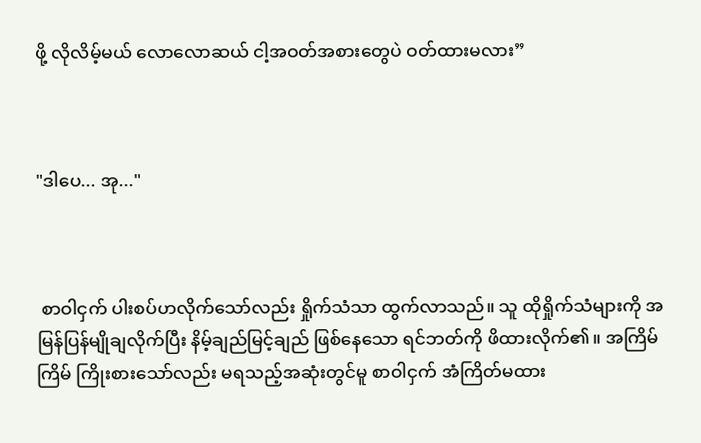ဖို့ လိုလိမ့်မယ် လောလောဆယ် ငါ့အဝတ်အစားတွေပဲ ဝတ်ထားမလား”



"ဒါပေ... အု..."



 စာဝါငှက် ပါးစပ်ဟလိုက်သော်လည်း ရှိုက်သံသာ ထွက်လာသည်။ သူ ထိုရှိုက်သံများကို အမြန်ပြန်မျိုချလိုက်ပြီး နိမ့်ချည်မြင့်ချည် ဖြစ်နေသော ရင်ဘတ်ကို ဖိထားလိုက်၏။ အကြိမ်ကြိမ် ကြိုးစားသော်လည်း မရသည့်အဆုံးတွင်မူ စာဝါငှက် အံကြိတ်မထား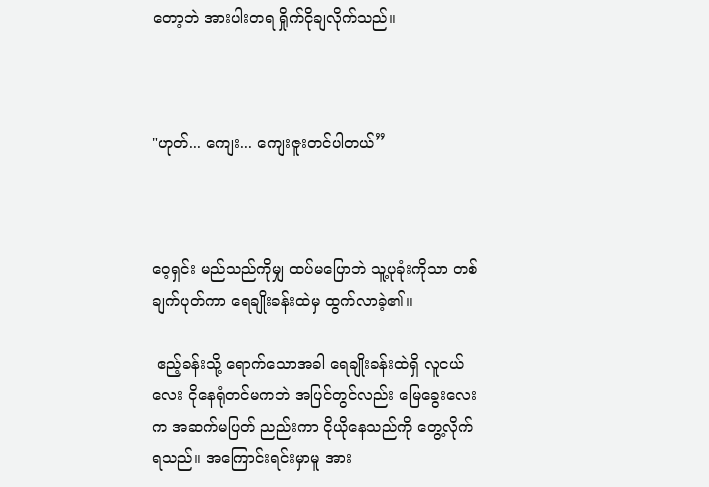တော့ဘဲ အားပါးတရ ရှိုက်ငိုချလိုက်သည်။



"ဟုတ်... ကျေး... ကျေးဇူးတင်ပါတယ်”



ဝေ့ရှင်း မည်သည်ကိုမျှ ထပ်မပြောဘဲ သူ့ပုခုံးကိုသာ တစ်ချက်ပုတ်ကာ ရေချိုးခန်းထဲမှ ထွက်လာခဲ့၏။

 ဧည့်ခန်းသို့ ရောက်သောအခါ ရေချိုးခန်းထဲရှိ လူငယ်လေး ငိုနေရုံတင်မကဘဲ အပြင်တွင်လည်း မြေခွေးလေးက အဆက်မပြတ် ညည်းကာ ငိုယိုနေသည်ကို တွေ့လိုက်ရသည်။ အကြောင်းရင်းမှာမူ အား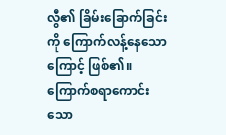လွီ၏ ခြိမ်းခြောက်ခြင်းကို ကြောက်လန့်နေသောကြောင့် ဖြစ်၏။ ကြောက်စရာကောင်းသော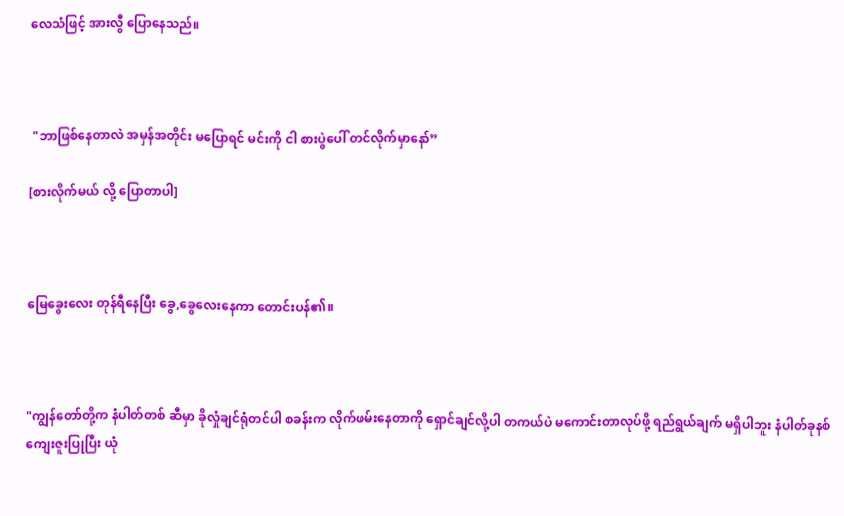လေသံဖြင့် အားလွီ ပြောနေသည်။



 "ဘာဖြစ်နေတာလဲ အမှန်အတိုင်း မပြောရင် မင်းကို ငါ စားပွဲပေါ် တင်လိုက်မှာနော်”

[စားလိုက်မယ် လို့ ပြောတာပါ]



မြေခွေးလေး တုန်ရီနေပြီး ခွေ,ခွေလေးနေကာ တောင်းပန်၏။



"ကျွန်တော်တို့က နံပါတ်တစ် ဆီမှာ ခိုလှုံချင်ရုံတင်ပါ စခန်းက လိုက်ဖမ်းနေတာကို ရှောင်ချင်လို့ပါ တကယ်ပဲ မကောင်းတာလုပ်ဖို့ ရည်ရွယ်ချက် မရှိပါဘူး နံပါတ်ခုနစ် ကျေးဇူးပြုပြီး ယုံ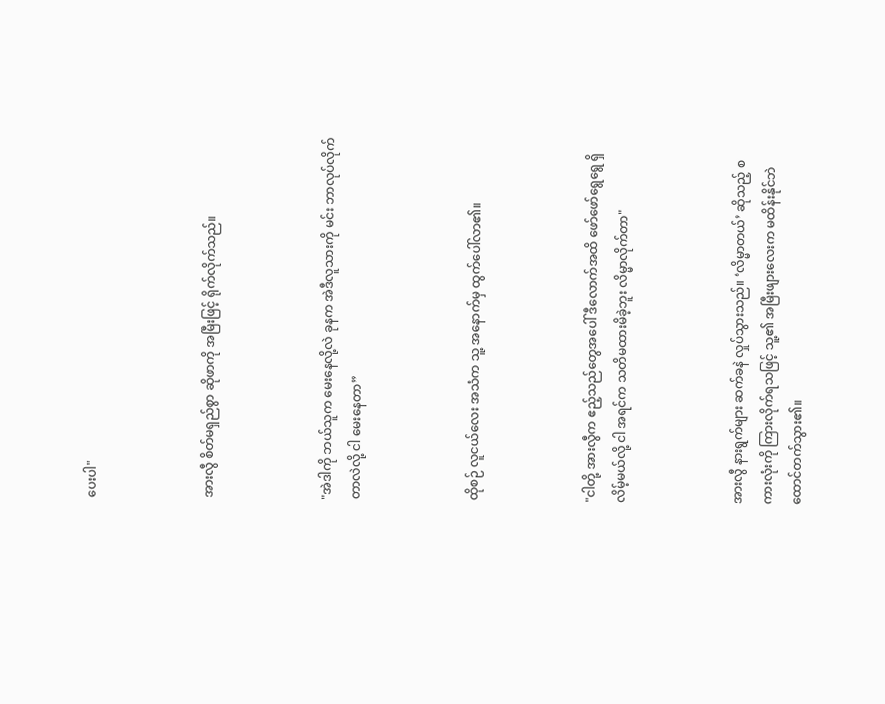ပေးပါ"



အားလွီ စိတ်မရှည်စွာ ဆိုဖာကို အမြီးဖြင့် ရိုက်လိုက်သည်။



"အဲဒါကို ဘယ်သူက မေးနေလို့လဲ ခုနက အဲဒီလူသားကို မင်း ဘာလုပ်လိုက်တာလဲလို့ ငါ မေးနေတာ”



ထိုစဉ် လူငယ်လေး အသံက သူ့ အနောက်မှ ထွက်ပေါ်လာ၏။



"ငါတို့ အားလွီက ဧည့်သည်တွေအပေါ် ဒီလောက်အထိ ဖော်ဖော်ရွေရွေ ရှိလိမ့်မယ်လို့ ငါ အရင်က သတိမထားမိခဲ့ဘူး လိမ္မာလိုက်တာ"



အားလွီ နားရွက်များ ဆက်ခနဲ လှုပ်သွားသည်။ ‘လိမ္မာတယ်’ ဆိုသည့် စကားလုံးကို ကြားလိုက်ရသဖြင့် သူ့၏ အမြီးဖျားလေးက မထိန်းနိုင်ဘဲ ထောင်တက်သွား၏။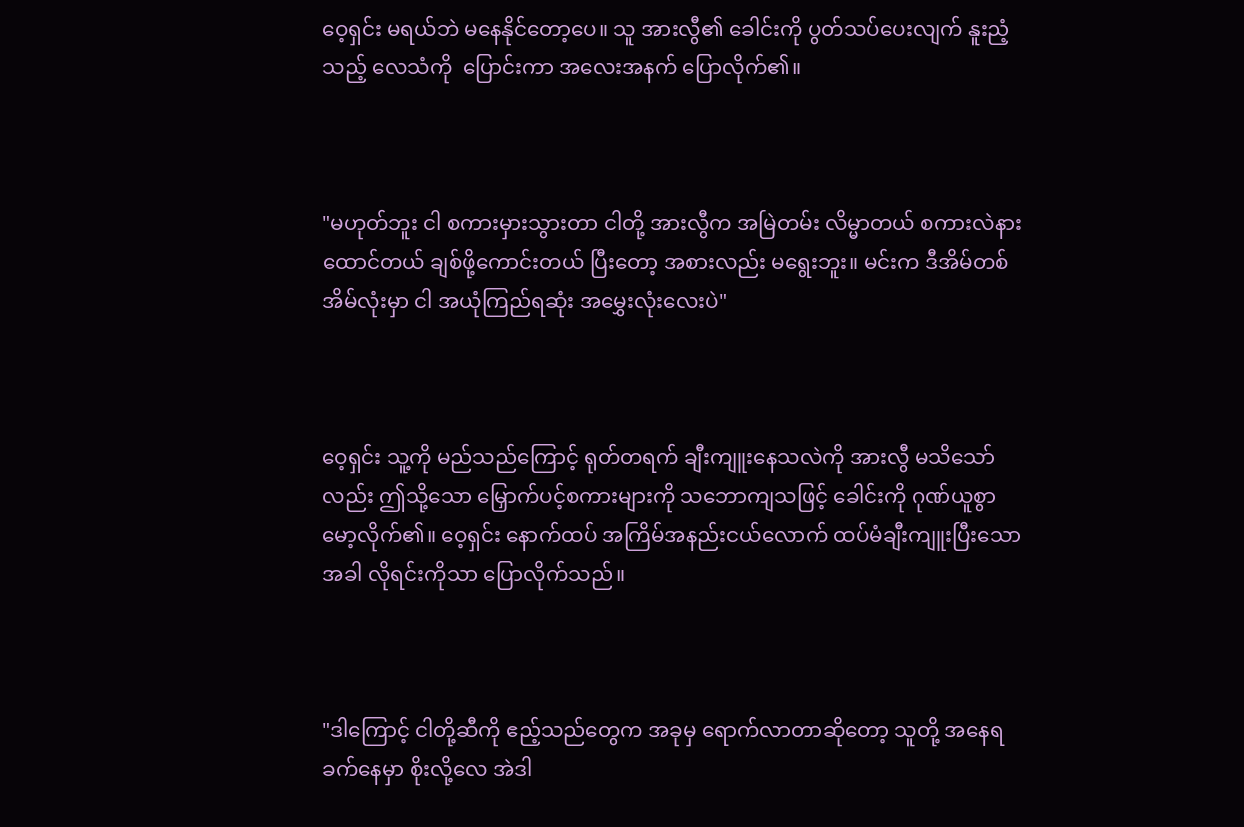ဝေ့ရှင်း မရယ်ဘဲ မနေနိုင်တော့ပေ။ သူ အားလွီ၏ ခေါင်းကို ပွတ်သပ်ပေးလျက် နူးညံ့သည့် လေသံကို  ပြောင်းကာ အလေးအနက် ပြောလိုက်၏။



"မဟုတ်ဘူး ငါ စကားမှားသွားတာ ငါတို့ အားလွီက အမြဲတမ်း လိမ္မာတယ် စကားလဲနားထောင်တယ် ချစ်ဖို့ကောင်းတယ် ပြီးတော့ အစားလည်း မရွေးဘူး။ မင်းက ဒီအိမ်တစ်အိမ်လုံးမှာ ငါ အယုံကြည်ရဆုံး အမွှေးလုံးလေးပဲ"



ဝေ့ရှင်း သူ့ကို မည်သည်ကြောင့် ရုတ်တရက် ချီးကျူးနေသလဲကို အားလွီ မသိသော်လည်း ဤသို့သော မြှောက်ပင့်စကားများကို သဘောကျသဖြင့် ခေါင်းကို ဂုဏ်ယူစွာ မော့လိုက်၏။ ဝေ့ရှင်း နောက်ထပ် အကြိမ်အနည်းငယ်လောက် ထပ်မံချီးကျူးပြီးသောအခါ လိုရင်းကိုသာ ပြောလိုက်သည်။



"ဒါကြောင့် ငါတို့ဆီကို ဧည့်သည်တွေက အခုမှ ရောက်လာတာဆိုတော့ သူတို့ အနေရခက်နေမှာ စိုးလို့လေ အဲဒါ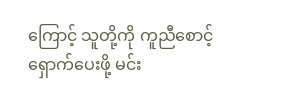ကြောင့် သူတို့ကို ကူညီစောင့်ရှောက်ပေးဖို့ မင်း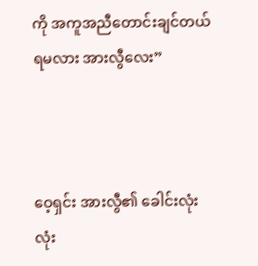ကို အကူအညီတောင်းချင်တယ် ရမလား အားလွီလေး”



ဝေ့ရှင်း အားလွီ၏ ခေါင်းလုံးလုံး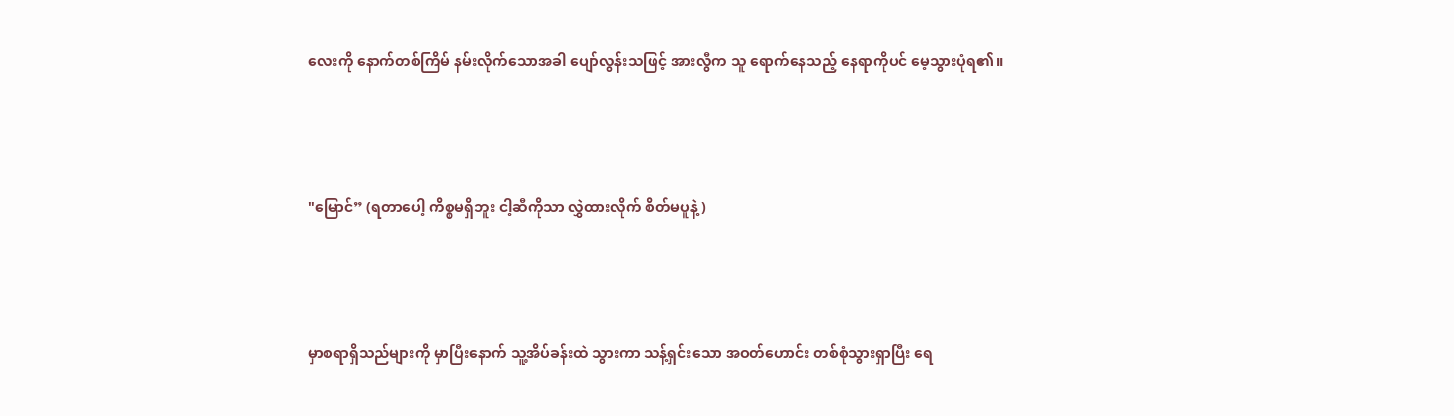လေးကို နောက်တစ်ကြိမ် နမ်းလိုက်သောအခါ ပျော်လွန်းသဖြင့် အားလွီက သူ ရောက်နေသည့် နေရာကိုပင် မေ့သွားပုံရ၏။



"မြောင်” (ရတာပေါ့ ကိစ္စမရှိဘူး ငါ့ဆီကိုသာ လွှဲထားလိုက် စိတ်မပူနဲ့)



မှာစရာရှိသည်များကို မှာပြီးနောက် သူ့အိပ်ခန်းထဲ သွားကာ သန့်ရှင်းသော အဝတ်ဟောင်း တစ်စုံသွားရှာပြီး ရေ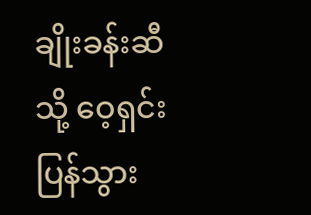ချိုးခန်းဆီသို့ ဝေ့ရှင်း ပြန်သွား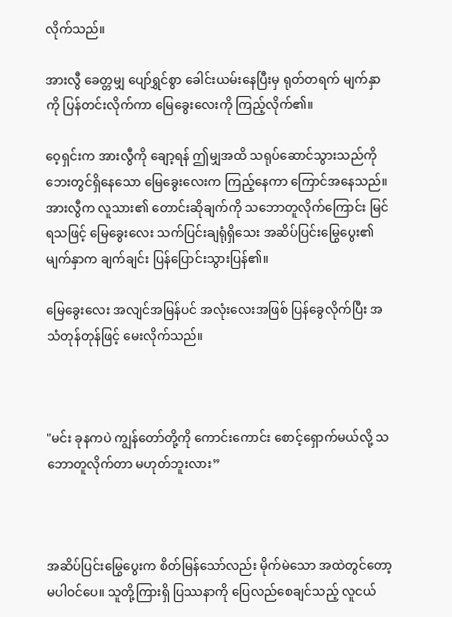လိုက်သည်။

အားလွီ ခေတ္တမျှ ပျော်ရွှင်စွာ ခေါင်းယမ်းနေပြီးမှ ရုတ်တရက် မျက်နှာကို ပြန်တင်းလိုက်ကာ မြေခွေးလေးကို ကြည့်လိုက်၏။

ဝေ့ရှင်းက အားလွီကို ချော့ရန် ဤမျှအထိ သရုပ်ဆောင်သွားသည်ကို ဘေးတွင်ရှိနေသော မြေခွေးလေးက ကြည့်နေကာ ကြောင်အနေသည်။  အားလွီက လူသား၏ တောင်းဆိုချက်ကို သဘောတူလိုက်ကြောင်း မြင်ရသဖြင့် မြေခွေးလေး သက်ပြင်းချရုံရှိသေး အဆိပ်ပြင်းမြွေပွေး၏ မျက်နှာက ချက်ချင်း ပြန်ပြောင်းသွားပြန်၏။

မြေခွေးလေး အလျင်အမြန်ပင် အလုံးလေးအဖြစ် ပြန်ခွေလိုက်ပြီး အသံတုန်တုန်ဖြင့် မေးလိုက်သည်။



"မင်း ခုနကပဲ ကျွန်တော်တို့ကို ကောင်းကောင်း စောင့်ရှောက်မယ်လို့ သဘောတူလိုက်တာ မဟုတ်ဘူးလား”



အဆိပ်ပြင်းမြွေပွေးက စိတ်မြန်သော်လည်း မိုက်မဲသော အထဲတွင်တော့ မပါဝင်ပေ။ သူတို့ကြားရှိ ပြဿနာကို ပြေလည်စေချင်သည့် လူငယ်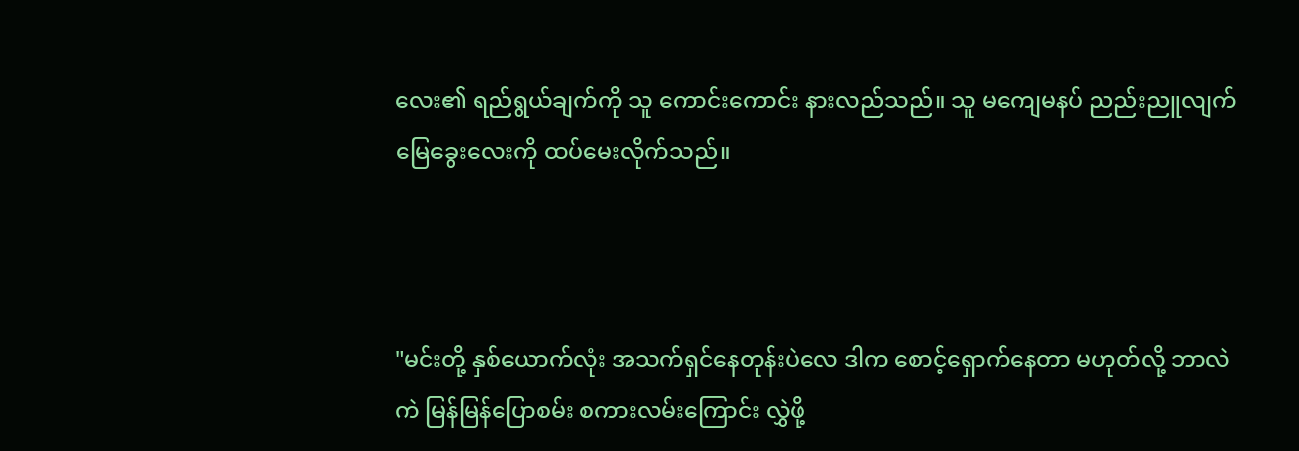လေး၏ ရည်ရွယ်ချက်ကို သူ ကောင်းကောင်း နားလည်သည်။ သူ မကျေမနပ် ညည်းညူလျက် မြေခွေးလေးကို ထပ်မေးလိုက်သည်။



"မင်းတို့ နှစ်ယောက်လုံး အသက်ရှင်နေတုန်းပဲလေ ဒါက စောင့်ရှောက်နေတာ မဟုတ်လို့ ဘာလဲ ကဲ မြန်မြန်ပြောစမ်း စကားလမ်းကြောင်း လွှဲဖို့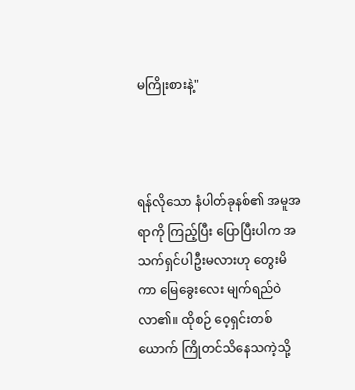မကြိုးစားနဲ့"



ရန်လိုသော နံပါတ်ခုနစ်၏ အမူအရာကို ကြည့်ပြီး ပြောပြီးပါက အသက်ရှင်ပါဦးမလားဟု တွေးမိကာ မြေခွေးလေး မျက်ရည်ဝဲလာ၏။ ထိုစဉ် ဝေ့ရှင်းတစ်ယောက် ကြိုတင်သိနေသကဲ့သို့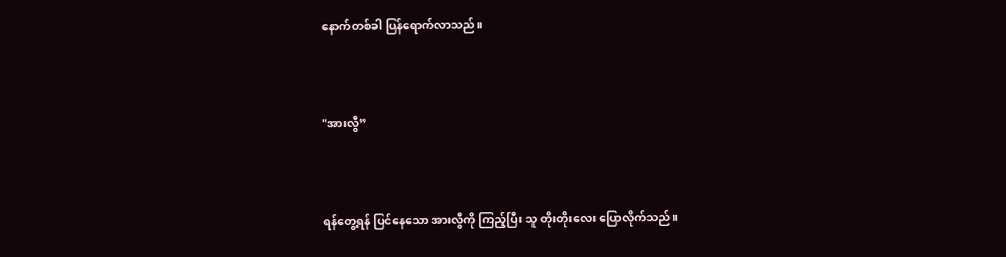နောက်တစ်ခါ ပြန်ရောက်လာသည်။



"အားလွီ”



ရန်တွေ့ရန် ပြင်နေသော အားလွီကို ကြည့်ပြီး သူ တိုးတိုးလေး ပြောလိုက်သည်။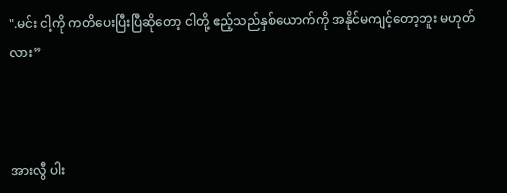".မင်း ငါ့ကို ကတိပေးပြီးပြီဆိုတော့ ငါတို့ ဧည့်သည်နှစ်ယောက်ကို အနိုင်မကျင့်တော့ဘူး မဟုတ်လား”



အားလွီ ပါး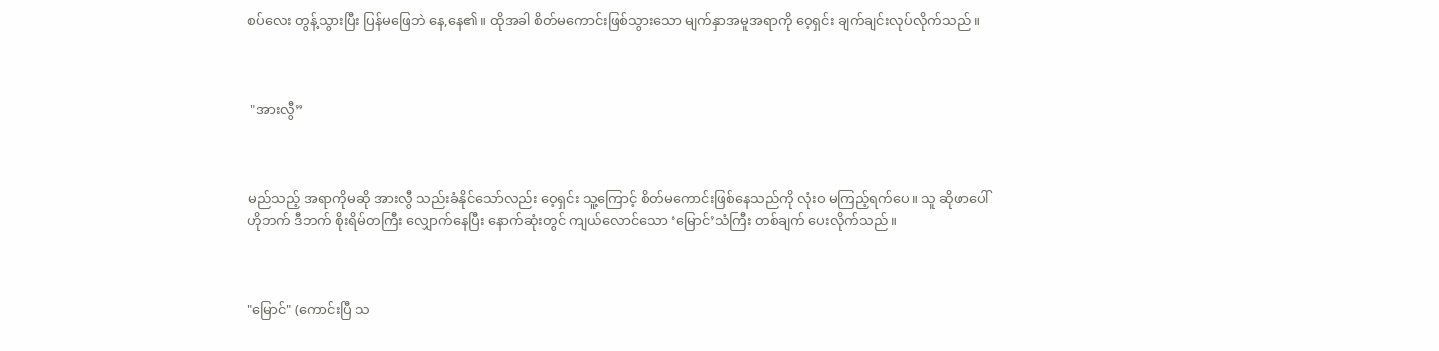စပ်လေး တွန့်သွားပြီး ပြန်မဖြေဘဲ နေ,နေ၏။ ထိုအခါ စိတ်မကောင်းဖြစ်သွားသော မျက်နှာအမူအရာကို ဝေ့ရှင်း ချက်ချင်းလုပ်လိုက်သည်။



 "အားလွီ”



မည်သည့် အရာကိုမဆို အားလွီ သည်းခံနိုင်သော်လည်း ဝေ့ရှင်း သူ့ကြောင့် စိတ်မကောင်းဖြစ်နေသည်ကို လုံးဝ မကြည့်ရက်ပေ။ သူ ဆိုဖာပေါ် ဟိုဘက် ဒီဘက် စိုးရိမ်တကြီး လျှောက်နေပြီး နောက်ဆုံးတွင် ကျယ်လောင်သော ‘မြောင်’သံကြီး တစ်ချက် ပေးလိုက်သည်။



"မြောင်" (ကောင်းပြီ သ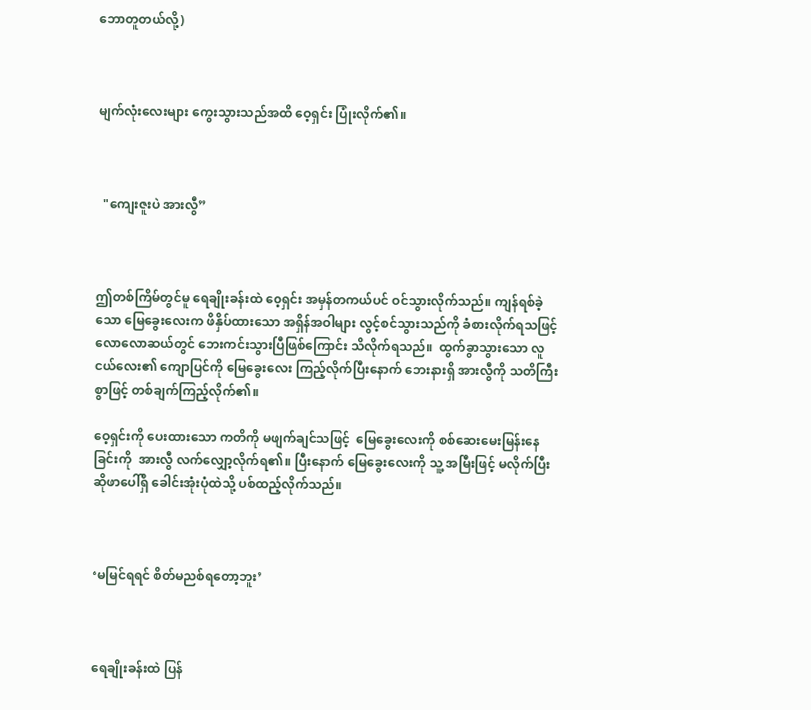ဘောတူတယ်လို့)



မျက်လုံးလေးများ ကွေးသွားသည်အထိ ဝေ့ရှင်း ပြုံးလိုက်၏။



  "ကျေးဇူးပဲ အားလွီ”



ဤတစ်ကြိမ်တွင်မူ ရေချိုးခန်းထဲ ၀ေ့ရှင်း အမှန်တကယ်ပင် ဝင်သွားလိုက်သည်။ ကျန်ရစ်ခဲ့သော မြေခွေးလေးက ဖိနှိပ်ထားသော အရှိန်အဝါများ လွင့်စင်သွားသည်ကို ခံစားလိုက်ရသဖြင့် လောလောဆယ်တွင် ဘေးကင်းသွားပြီဖြစ်ကြောင်း သိလိုက်ရသည်။  ထွက်ခွာသွားသော လူငယ်လေး၏ ကျောပြင်ကို မြေခွေးလေး ကြည့်လိုက်ပြီးနောက် ဘေးနားရှိ အားလွီကို သတိကြီးစွာဖြင့် တစ်ချက်ကြည့်လိုက်၏။

ဝေ့ရှင်းကို ပေးထားသော ကတိကို မဖျက်ချင်သဖြင့်  မြေခွေးလေးကို စစ်ဆေးမေးမြန်းနေခြင်းကို  အားလွီ လက်လျှော့လိုက်ရ၏။ ပြီးနောက် မြေခွေးလေးကို သူ့ အမြီးဖြင့် မလိုက်ပြီး ဆိုဖာပေါ်ရှိ ခေါင်းအုံးပုံထဲသို့ ပစ်ထည့်လိုက်သည်။



‘မမြင်ရရင် စိတ်မညစ်ရတော့ဘူး’



ရေချိုးခန်းထဲ ပြန်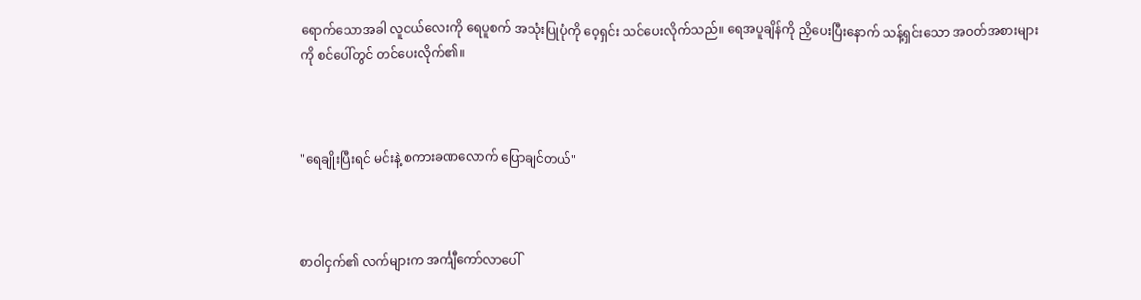ရောက်သောအခါ လူငယ်လေးကို ရေပူစက် အသုံးပြုပုံကို ဝေ့ရှင်း သင်ပေးလိုက်သည်။ ရေအပူချိန်ကို ညှိပေးပြီးနောက် သန့်ရှင်းသော အဝတ်အစားများကို စင်ပေါ်တွင် တင်ပေးလိုက်၏။



"ရေချိုးပြီးရင် မင်းနဲ့ စကားခဏလောက် ပြောချင်တယ်"



စာဝါငှက်၏ လက်များက အင်္ကျီကော်လာပေါ်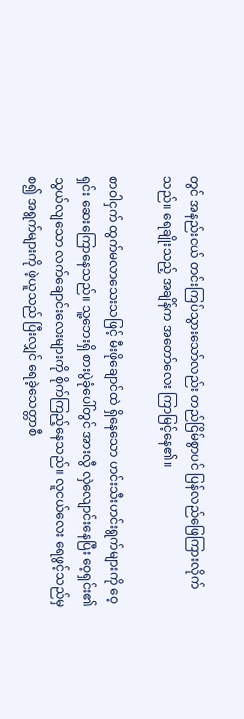တွင် အနည်းငယ် တင်းကြပ်သွားသော်လည်း တည်ငြိမ်စွာပင် ပြန်လည်ဖြေကြားလိုက်သည်။ ရေချိုးသည့် အချိန်က အတော်လေး ကြာမြင့်နေ၏။

စာဝါငှက် ထွက်မလာသေးသဖြင့် မီးဖိုချောင်ထဲ ရှိနေသော ဟင်းသီးဟင်းရွက်များကို ဝေ့ရှင်း ဆေးကြောနေသည်။ သူ့ဘေးရှိ စားပွဲခုံပေါ်တွင် အားလွီ လှဲလျောင်းနေပြီး ဝေ့ရှင်း၏ သွယ်လျသော လက်ချောင်းလေးများကို စိုက်ကြည့်နေသည်။ လူငယ်လေး ရေဖွင့်သည်မှစ၍ အရွက်များကို ဖဲ့ယူသည် ပြီးလျှင် ရေခဲ့သေတ္တာစီ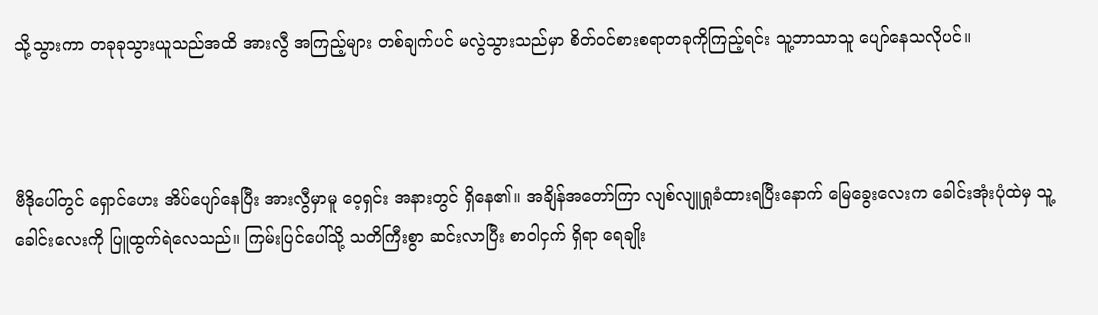သို့သွားကာ တခုခုသွားယူသည်အထိ အားလွီ အကြည့်များ တစ်ချက်ပင် မလွဲသွားသည်မှာ စိတ်ဝင်စားစရာတခုကိုကြည့်ရင်း သူ့ဘာသာသူ ပျော်နေသလိုပင်။



ဗီဒိုပေါ်တွင် ရှောင်ဟေး အိပ်ပျော်နေပြီး အားလွီမှာမူ ဝေ့ရှင်း အနားတွင် ရှိနေ၏။ အချိန်အတော်ကြာ လျစ်လျူရှုခံထားရပြီးနောက် မြေခွေးလေးက ခေါင်းအုံးပုံထဲမှ သူ့ ခေါင်းလေးကို ပြူထွက်ရဲလေသည်။ ကြမ်းပြင်ပေါ်သို့ သတိကြီးစွာ ဆင်းလာပြီး စာဝါငှက် ရှိရာ ရေချိုး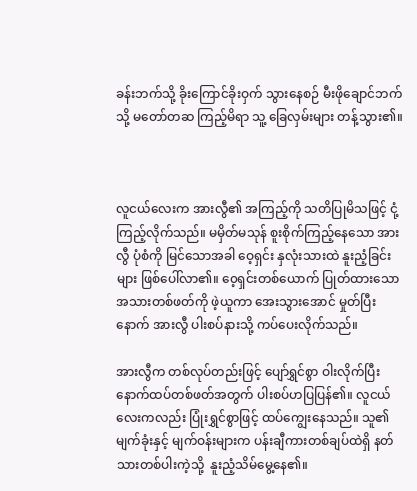ခန်းဘက်သို့ ခိုးကြောင်ခိုးဝှက် သွားနေစဉ် မီးဖိုချောင်ဘက်သို့ မတော်တဆ ကြည့်မိရာ သူ့ ခြေလှမ်းများ တန့်သွား၏။



လူငယ်လေးက အားလွီ၏ အကြည့်ကို သတိပြုမိသဖြင့် ငုံ့ကြည့်လိုက်သည်။ မမှိတ်မသုန် စူးစိုက်ကြည့်နေသော အားလွီ ပုံစံကို မြင်သောအခါ ဝေ့ရှင်း နှလုံးသားထဲ နူးညံ့ခြင်းများ ဖြစ်ပေါ်လာ၏။ ၀ေ့ရှင်းတစ်ယောက် ပြုတ်ထားသော အသားတစ်ဖတ်ကို ဖဲ့ယူကာ အေးသွားအောင် မှုတ်ပြီးနောက် အားလွီ ပါးစပ်နားသို့ ကပ်ပေးလိုက်သည်။

အားလွီက တစ်လုပ်တည်းဖြင့် ပျော်ရွှင်စွာ ဝါးလိုက်ပြီး နောက်ထပ်တစ်ဖတ်အတွက် ပါးစပ်ဟပြပြန်၏။ လူငယ်လေးကလည်း ပြုံးရွှင်စွာဖြင့် ထပ်ကျွေးနေသည်။ သူ၏ မျက်ခုံးနှင့် မျက်ဝန်းများက ပန်းချီကားတစ်ချပ်ထဲရှိ နတ်သားတစ်ပါးကဲ့သို့  နူးညံ့သိမ်မွေ့နေ၏။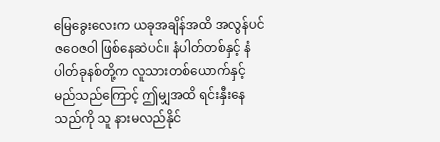မြေခွေးလေးက ယခုအချိန်အထိ အလွန်ပင် ဇဝေဇဝါ ဖြစ်နေဆဲပင်။ နံပါတ်တစ်နှင့် နံပါတ်ခုနစ်တို့က လူသားတစ်ယောက်နှင့် မည်သည်ကြောင့် ဤမျှအထိ ရင်းနှီးနေသည်ကို သူ နားမလည်နိုင်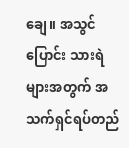ချေ။ အသွင်ပြောင်း သားရဲများအတွက် အသက်ရှင်ရပ်တည်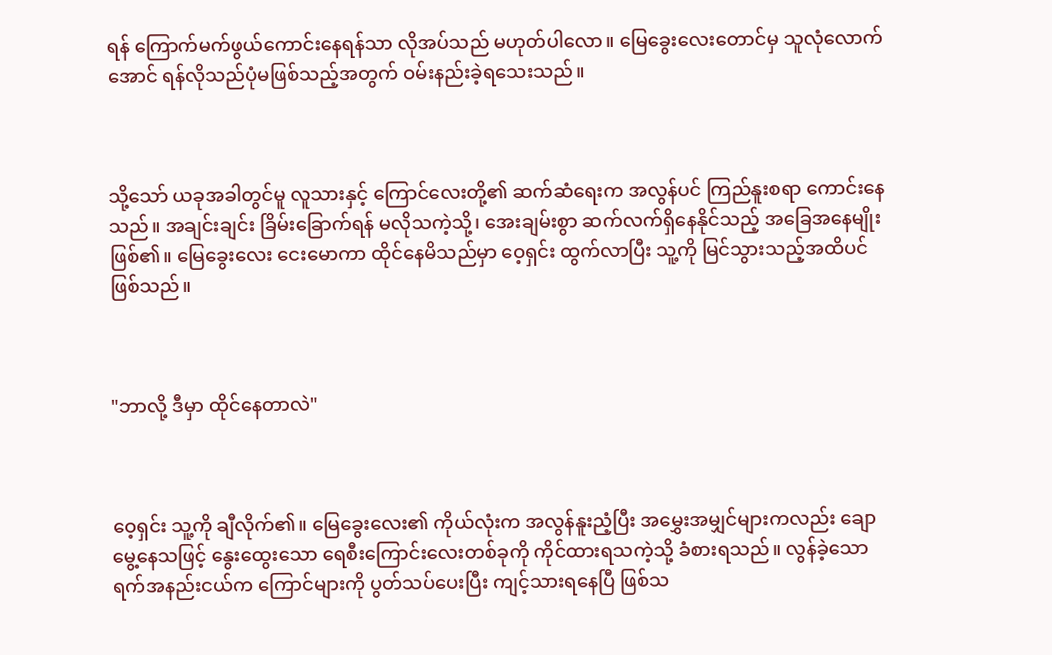ရန် ကြောက်မက်ဖွယ်ကောင်းနေရန်သာ လိုအပ်သည် မဟုတ်ပါလော။ မြေခွေးလေးတောင်မှ သူလုံလောက်အောင် ရန်လိုသည်ပုံမဖြစ်သည့်အတွက် ဝမ်းနည်းခဲ့ရသေးသည်။



သို့သော် ယခုအခါတွင်မူ လူသားနှင့် ကြောင်လေးတို့၏ ဆက်ဆံရေးက အလွန်ပင် ကြည်နူးစရာ ကောင်းနေသည်။ အချင်းချင်း ခြိမ်းခြောက်ရန် မလိုသကဲ့သို့၊ အေးချမ်းစွာ ဆက်လက်ရှိနေနိုင်သည့် အခြေအနေမျိုး ဖြစ်၏။ မြေခွေးလေး ငေးမောကာ ထိုင်နေမိသည်မှာ ဝေ့ရှင်း ထွက်လာပြီး သူ့ကို မြင်သွားသည့်အထိပင် ဖြစ်သည်။



"ဘာလို့ ဒီမှာ ထိုင်နေတာလဲ"



ဝေ့ရှင်း သူ့ကို ချီလိုက်၏။ မြေခွေးလေး၏ ကိုယ်လုံးက အလွန်နူးညံ့ပြီး အမွှေးအမျှင်များကလည်း ချောမွေ့နေသဖြင့် နွေးထွေးသော ရေစီးကြောင်းလေးတစ်ခုကို ကိုင်ထားရသကဲ့သို့ ခံစားရသည်။ လွန်ခဲ့သော ရက်အနည်းငယ်က ကြောင်များကို ပွတ်သပ်ပေးပြီး ကျင့်သားရနေပြီ ဖြစ်သ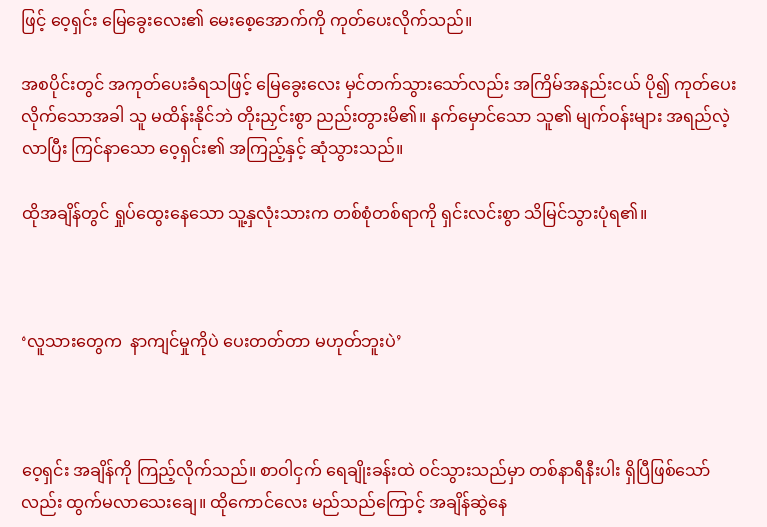ဖြင့် ဝေ့ရှင်း မြေခွေးလေး၏ မေးစေ့အောက်ကို ကုတ်ပေးလိုက်သည်။

အစပိုင်းတွင် အကုတ်ပေးခံရသဖြင့် မြေခွေးလေး မှင်တက်သွားသော်လည်း အကြိမ်အနည်းငယ် ပို၍ ကုတ်ပေးလိုက်သောအခါ သူ မထိန်းနိုင်ဘဲ တိုးညှင်းစွာ ညည်းတွားမိ၏။ နက်မှောင်သော သူ၏ မျက်ဝန်းများ အရည်လဲ့လာပြီး ကြင်နာသော ဝေ့ရှင်း၏ အကြည့်နှင့် ဆုံသွားသည်။

ထိုအချိန်တွင် ရှုပ်ထွေးနေသော သူ့နှလုံးသားက တစ်စုံတစ်ရာကို ရှင်းလင်းစွာ သိမြင်သွားပုံရ၏။



‘လူသားတွေက  နာကျင်မှုကိုပဲ ပေးတတ်တာ မဟုတ်ဘူးပဲ’



ဝေ့ရှင်း အချိန်ကို ကြည့်လိုက်သည်။ စာဝါငှက် ရေချိုးခန်းထဲ ဝင်သွားသည်မှာ တစ်နာရီနီးပါး ရှိပြီဖြစ်သော်လည်း ထွက်မလာသေးချေ။ ထိုကောင်လေး မည်သည်ကြောင့် အချိန်ဆွဲနေ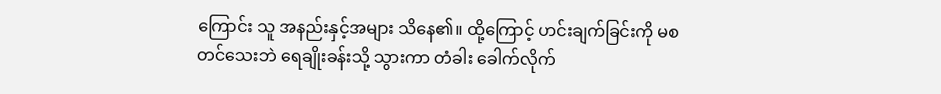ကြောင်း သူ အနည်းနှင့်အများ သိနေ၏။ ထို့ကြောင့် ဟင်းချက်ခြင်းကို မစတင်သေးဘဲ ရေချိုးခန်းသို့ သွားကာ တံခါး ခေါက်လိုက်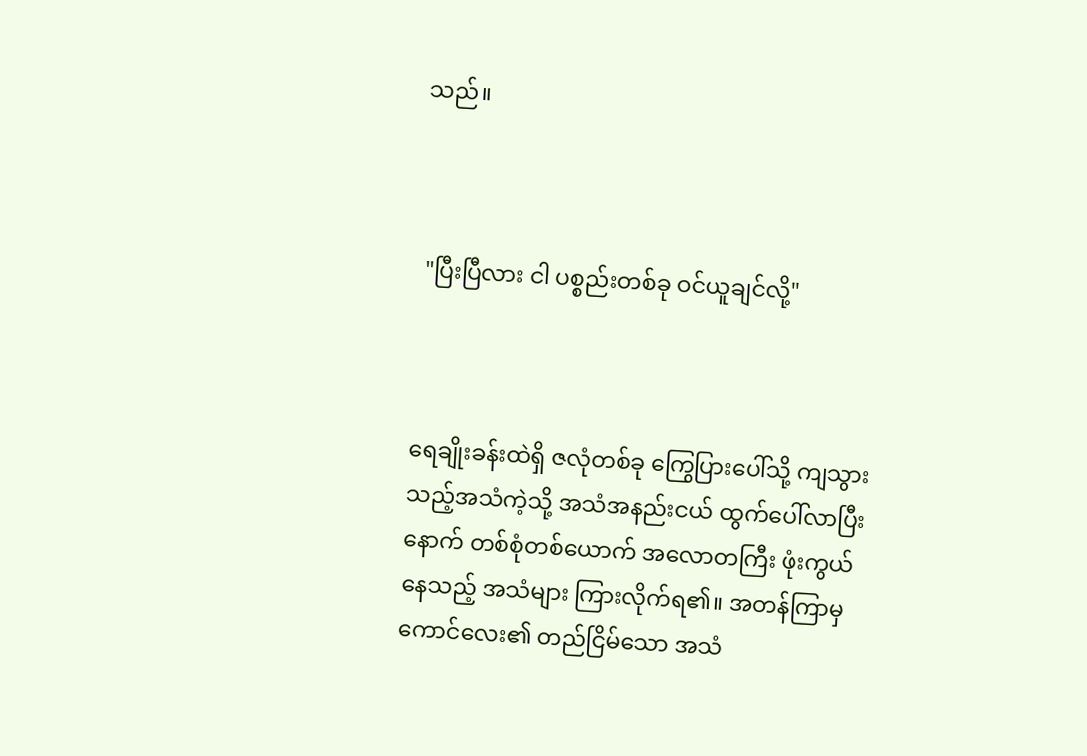သည်။



 "ပြီးပြီလား ငါ ပစ္စည်းတစ်ခု ဝင်ယူချင်လို့"



ရေချိုးခန်းထဲရှိ ဇလုံတစ်ခု ကြွေပြားပေါ်သို့ ကျသွားသည့်အသံကဲ့သို့ အသံအနည်းငယ် ထွက်ပေါ်လာပြီးနောက် တစ်စုံတစ်ယောက် အလောတကြီး ဖုံးကွယ်နေသည့် အသံများ ကြားလိုက်ရ၏။ အတန်ကြာမှ ကောင်လေး၏ တည်ငြိမ်သော အသံ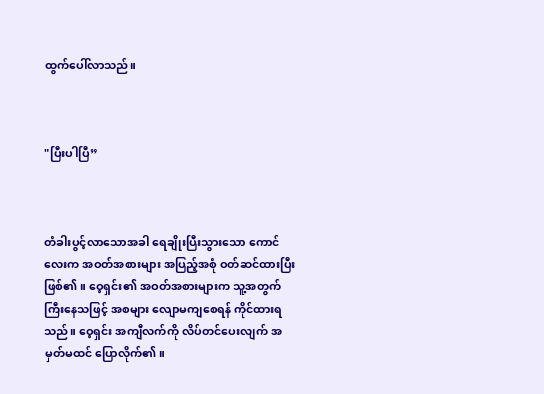ထွက်ပေါ်လာသည်။



"ပြီးပါပြီ”



တံခါးပွင့်လာသောအခါ ရေချိုးပြီးသွားသော ကောင်လေးက အဝတ်အစားများ အပြည့်အစုံ ဝတ်ဆင်ထားပြီး ဖြစ်၏။ ဝေ့ရှင်း၏ အဝတ်အစားများက သူ့အတွက် ကြီးနေသဖြင့် အစများ လျောမကျစေရန် ကိုင်ထားရသည်။ ဝေ့ရှင်း အကျီလက်ကို လိပ်တင်ပေးလျက် အမှတ်မထင် ပြောလိုက်၏။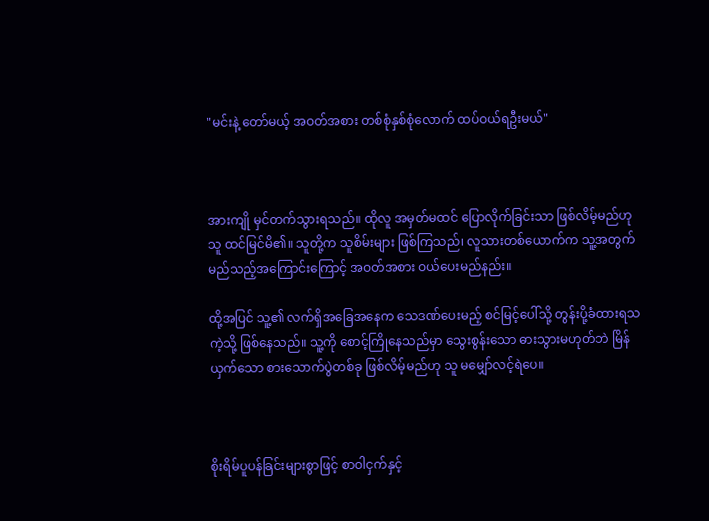"မင်းနဲ့ တော်မယ့် အဝတ်အစား တစ်စုံနှစ်စုံလောက် ထပ်ဝယ်ရဦးမယ်"



အားကျို မှင်တက်သွားရသည်။ ထိုလူ အမှတ်မထင် ပြောလိုက်ခြင်းသာ ဖြစ်လိမ့်မည်ဟု သူ ထင်မြင်မိ၏။ သူတို့က သူစိမ်းများ ဖြစ်ကြသည်၊ လူသားတစ်ယောက်က သူ့အတွက် မည်သည့်အကြောင်းကြောင့် အဝတ်အစား ဝယ်ပေးမည်နည်း။

ထို့အပြင် သူ့၏ လက်ရှိအခြေအနေက သေဒဏ်ပေးမည့် စင်မြင့်ပေါ်သို့ တွန်းပို့ခံထားရသကဲ့သို့ ဖြစ်နေသည်။ သူ့ကို စောင့်ကြိုနေသည်မှာ သွေးစွန်းသော ဓားသွားမဟုတ်ဘဲ မြိန်ယှက်သော စားသောက်ပွဲတစ်ခု ဖြစ်လိမ့်မည်ဟု သူ မမျှော်လင့်ရဲပေ။



စိုးရိမ်ပူပန်ခြင်းများစွာဖြင့် စာဝါငှက်နှင့်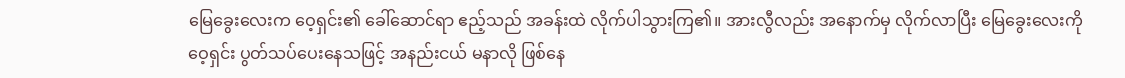မြေခွေးလေးက ဝေ့ရှင်း၏ ခေါ်ဆောင်ရာ ဧည့်သည် အခန်းထဲ လိုက်ပါသွားကြ၏။ အားလွီလည်း အနောက်မှ လိုက်လာပြီး မြေခွေးလေးကို ဝေ့ရှင်း ပွတ်သပ်ပေးနေသဖြင့် အနည်းငယ် မနာလို ဖြစ်နေ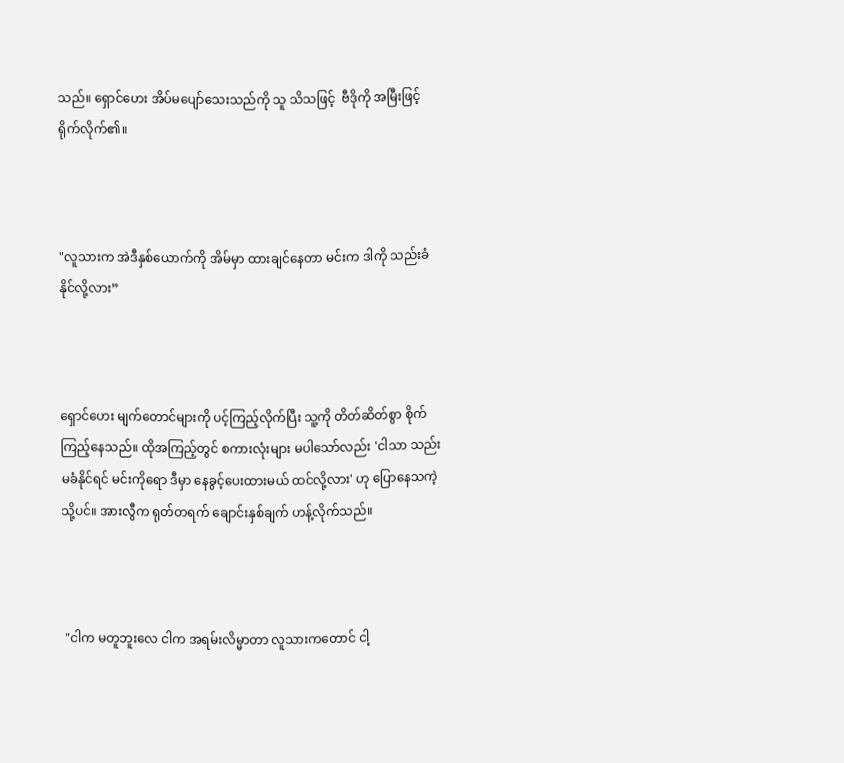သည်။ ရှောင်ဟေး အိပ်မပျော်သေးသည်ကို သူ သိသဖြင့်  ဗီဒိုကို အမြီးဖြင့် ရိုက်လိုက်၏။



"လူသားက အဲဒီနှစ်ယောက်ကို အိမ်မှာ ထားချင်နေတာ မင်းက ဒါကို သည်းခံနိုင်လို့လား”



ရှောင်ဟေး မျက်တောင်များကို ပင့်ကြည့်လိုက်ပြီး သူ့ကို တိတ်ဆိတ်စွာ စိုက်ကြည့်နေသည်။ ထိုအကြည့်တွင် စကားလုံးများ မပါသော်လည်း 'ငါသာ သည်းမခံနိုင်ရင် မင်းကိုရော ဒီမှာ နေခွင့်ပေးထားမယ် ထင်လို့လား' ဟု ပြောနေသကဲ့သို့ပင်။ အားလွီက ရုတ်တရက် ချောင်းနှစ်ချက် ဟန့်လိုက်သည်။



 "ငါက မတူဘူးလေ ငါက အရမ်းလိမ္မာတာ လူသားကတောင် ငါ့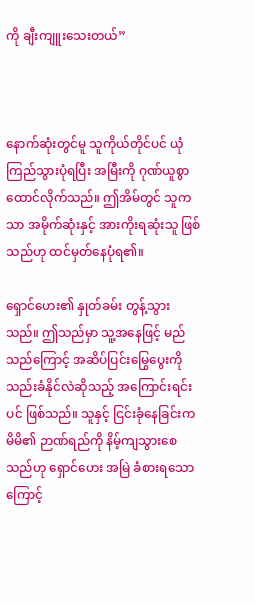ကို ချီးကျူးသေးတယ်”



နောက်ဆုံးတွင်မူ သူကိုယ်တိုင်ပင် ယုံကြည်သွားပုံရပြီး အမြီးကို ဂုဏ်ယူစွာ ထောင်လိုက်သည်။ ဤအိမ်တွင် သူကသာ အမိုက်ဆုံးနှင့် အားကိုးရဆုံးသူ ဖြစ်သည်ဟု ထင်မှတ်နေပုံရ၏။

ရှောင်ဟေး၏ နှုတ်ခမ်း တွန့်သွားသည်။ ဤသည်မှာ သူ့အနေဖြင့် မည်သည်ကြောင့် အဆိပ်ပြင်းမြွေပွေးကို သည်းခံနိုင်လဲဆိုသည့် အကြောင်းရင်းပင် ဖြစ်သည်။ သူနှင့် ငြင်းခုံနေခြင်းက မိမိ၏ ဉာဏ်ရည်ကို နိမ့်ကျသွားစေသည်ဟု ရှောင်ဟေး အမြဲ ခံစားရသောကြောင့်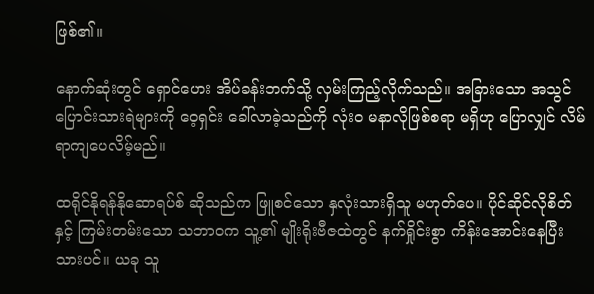ဖြစ်၏။

နောက်ဆုံးတွင် ရှောင်ဟေး အိပ်ခန်းဘက်သို့ လှမ်းကြည့်လိုက်သည်။ အခြားသော အသွင်ပြောင်းသားရဲများကို ဝေ့ရှင်း ခေါ်လာခဲ့သည်ကို လုံးဝ မနာလိုဖြစ်စရာ မရှိဟု ပြောလျှင် လိမ်ရာကျပေလိမ့်မည်။

ထရိုင်နိုရန်နိုဆောရပ်စ် ဆိုသည်က ဖြူစင်သော နှလုံးသားရှိသူ မဟုတ်ပေ။ ပိုင်ဆိုင်လိုစိတ်နှင့် ကြမ်းတမ်းသော သဘာဝက သူ့၏ မျိုးရိုးဗီဇထဲတွင် နက်ရှိုင်းစွာ ကိန်းအောင်းနေပြီးသားပင်။ ယခု သူ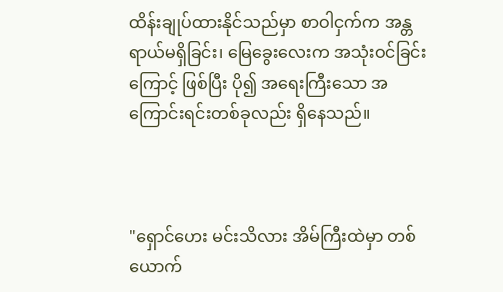ထိန်းချုပ်ထားနိုင်သည်မှာ စာဝါငှက်က အန္တရာယ်မရှိခြင်း၊ မြေခွေးလေးက အသုံးဝင်ခြင်းကြောင့် ဖြစ်ပြီး ပို၍ အရေးကြီးသော အကြောင်းရင်းတစ်ခုလည်း ရှိနေသည်။



"ရှောင်ဟေး မင်းသိလား အိမ်ကြီးထဲမှာ တစ်ယောက်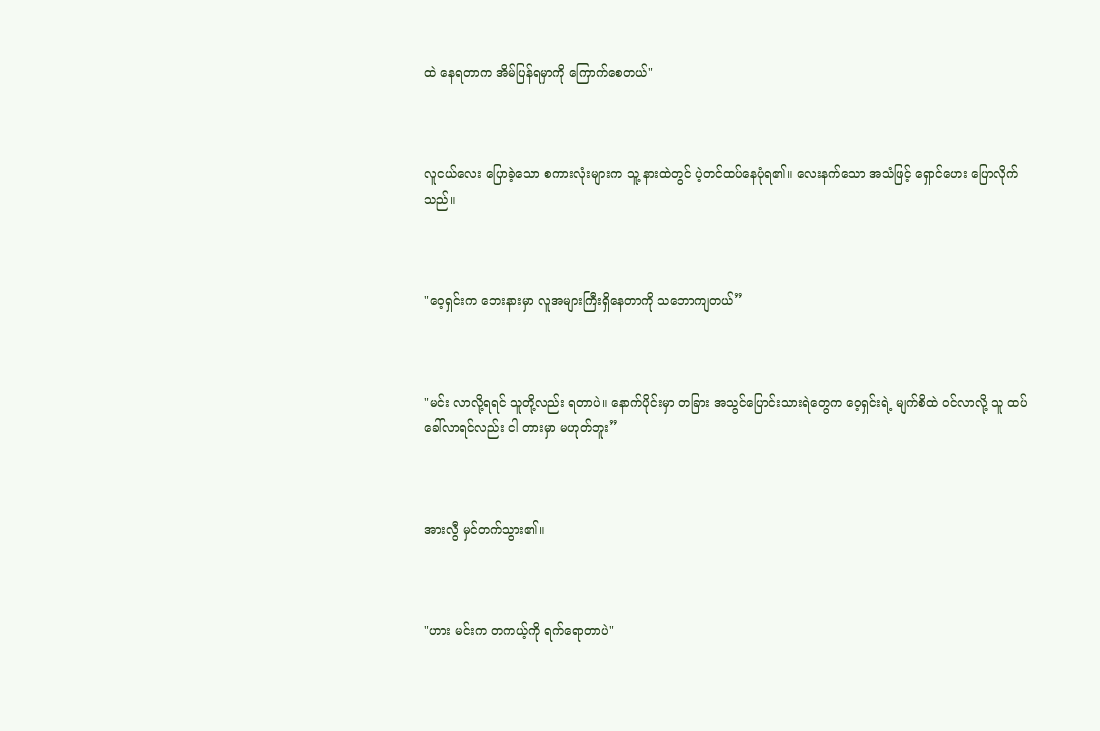ထဲ နေရတာက အိမ်ပြန်ရမှာကို ကြောက်စေတယ်"



လူငယ်လေး ပြောခဲ့သော စကားလုံးများက သူ့ နားထဲတွင် ပဲ့တင်ထပ်နေပုံရ၏။ လေးနက်သော အသံဖြင့် ရှောင်ဟေး ပြောလိုက်သည်။



"ဝေ့ရှင်းက ဘေးနားမှာ လူအများကြီးရှိနေတာကို သဘောကျတယ်”



"မင်း လာလို့ရရင် သူတို့လည်း ရတာပဲ။ နောက်ပိုင်းမှာ တခြား အသွင်ပြောင်းသားရဲတွေက ဝေ့ရှင်းရဲ့ မျက်စိထဲ ဝင်လာလို့ သူ ထပ်ခေါ်လာရင်လည်း ငါ တားမှာ မဟုတ်ဘူး”



အားလွီ မှင်တက်သွား၏။



"ဟား မင်းက တကယ့်ကို ရက်ရောတာပဲ"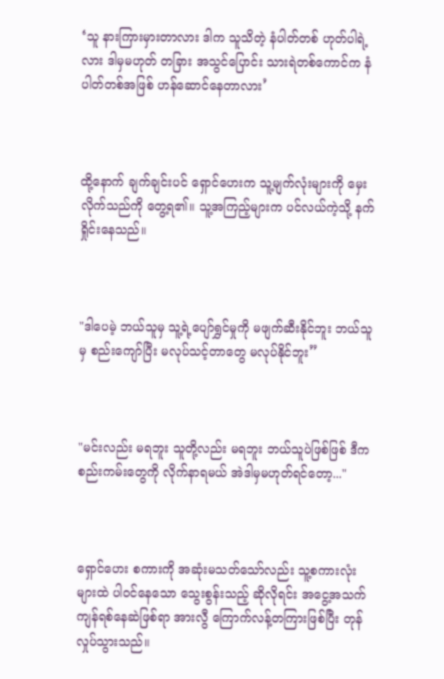‘သူ နားကြားမှားတာလား ဒါက သူသိတဲ့ နံပါတ်တစ် ဟုတ်ပါရဲ့လား ဒါမှမဟုတ် တခြား အသွင်ပြောင်း သားရဲတစ်ကောင်က နံပါတ်တစ်အဖြစ် ဟန်ဆောင်နေတာလား’



ထို့နောက် ချက်ချင်းပင် ရှောင်ဟေးက သူ့မျက်လုံးများကို မှေးလိုက်သည်ကို တွေ့ရ၏။ သူ့အကြည့်များက ပင်လယ်ကဲ့သို့ နက်ရှိုင်းနေသည်။



"ဒါပေမဲ့ ဘယ်သူမှ သူ့ရဲ့ပျော်ရွှင်မှုကို မဖျက်ဆီးနိုင်ဘူး ဘယ်သူမှ စည်းကျော်ပြီး မလုပ်သင့်တာတွေ မလုပ်နိုင်ဘူး”



"မင်းလည်း မရဘူး သူတို့လည်း မရဘူး ဘယ်သူပဲဖြစ်ဖြစ် ဒီက စည်းကမ်းတွေကို လိုက်နာရမယ် အဲဒါမှမဟုတ်ရင်တော့..."



ရှောင်ဟေး စကားကို အဆုံးမသတ်သော်လည်း သူ့စကားလုံးများထဲ ပါဝင်နေသော သွေးစွန်းသည့် ဆိုလိုရင်း အငွေ့အသက် ကျန်ရစ်နေဆဲဖြစ်ရာ အားလွီ ကြောက်လန့်တကြားဖြစ်ပြီး တုန်လှုပ်သွားသည်။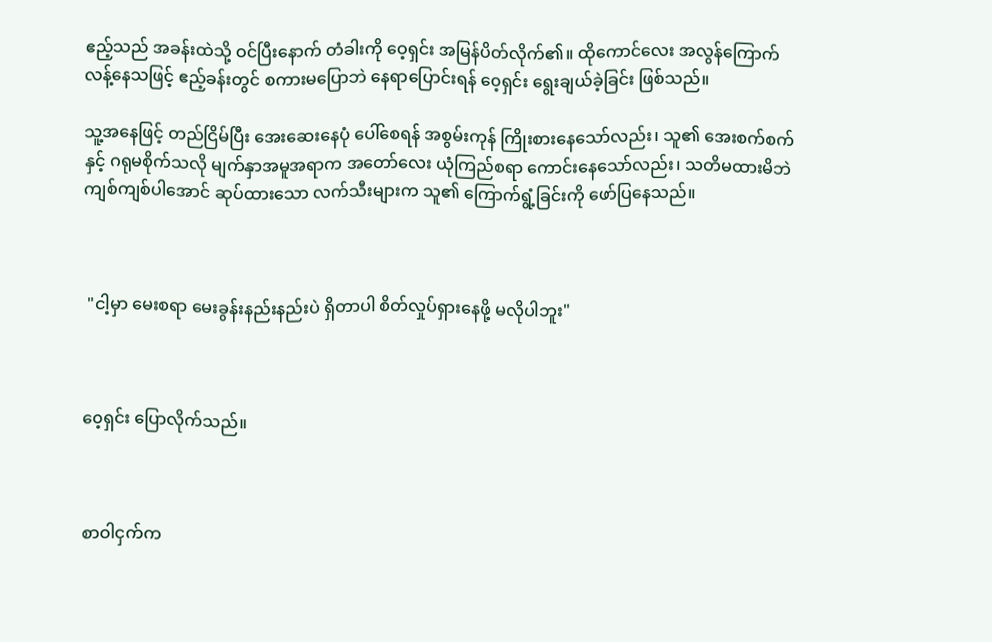ဧည့်သည် အခန်းထဲသို့ ဝင်ပြီးနောက် တံခါးကို ဝေ့ရှင်း အမြန်ပိတ်လိုက်၏။ ထိုကောင်လေး အလွန်ကြောက်လန့်နေသဖြင့် ဧည့်ခန်းတွင် စကားမပြောဘဲ နေရာပြောင်းရန် ၀ေ့ရှင်း ရွေးချယ်ခဲ့ခြင်း ဖြစ်သည်။

သူ့အနေဖြင့် တည်ငြိမ်ပြီး အေးဆေးနေပုံ ပေါ်စေရန် အစွမ်းကုန် ကြိုးစားနေသော်လည်း၊ သူ၏ အေးစက်စက်နှင့် ဂရုမစိုက်သလို မျက်နှာအမူအရာက အတော်လေး ယုံကြည်စရာ ကောင်းနေသော်လည်း၊ သတိမထားမိဘဲ ကျစ်ကျစ်ပါအောင် ဆုပ်ထားသော လက်သီးများက သူ၏ ကြောက်ရွံ့ခြင်းကို ဖော်ပြနေသည်။



 "ငါ့မှာ မေးစရာ မေးခွန်းနည်းနည်းပဲ ရှိတာပါ စိတ်လှုပ်ရှားနေဖို့ မလိုပါဘူး"



၀ေ့ရှင်း ပြောလိုက်သည်။



စာဝါငှက်က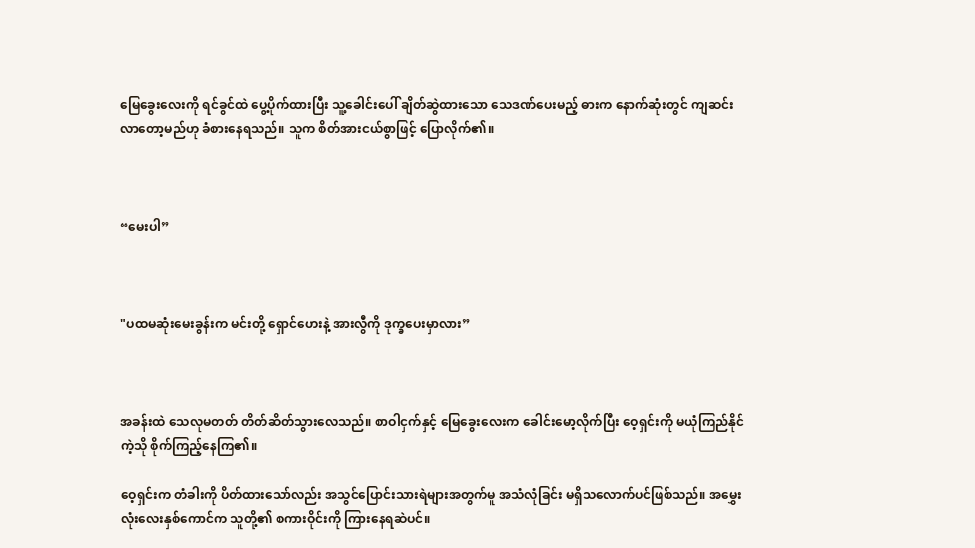မြေခွေးလေးကို ရင်ခွင်ထဲ ပွေ့ပိုက်ထားပြီး သူ့ခေါင်းပေါ် ချိတ်ဆွဲထားသော သေဒဏ်ပေးမည့် ဓားက နောက်ဆုံးတွင် ကျဆင်းလာတော့မည်ဟု ခံစားနေရသည်။ သူက စိတ်အားငယ်စွာဖြင့် ပြောလိုက်၏။



“မေးပါ”



"ပထမဆုံးမေးခွန်းက မင်းတို့ ရှောင်ဟေးနဲ့ အားလွီကို ဒုက္ခပေးမှာလား”



အခန်းထဲ သေလုမတတ် တိတ်ဆိတ်သွားလေသည်။ စာဝါငှက်နှင့် မြေခွေးလေးက ခေါင်းမော့လိုက်ပြီး ဝေ့ရှင်းကို မယုံကြည်နိုင်ကဲ့သို စိုက်ကြည့်နေကြ၏။

ဝေ့ရှင်းက တံခါးကို ပိတ်ထားသော်လည်း အသွင်ပြောင်းသားရဲများအတွက်မူ အသံလုံခြင်း မရှိသလောက်ပင်ဖြစ်သည်။ အမွှေးလုံးလေးနှစ်ကောင်က သူတို့၏ စကားဝိုင်းကို ကြားနေရဆဲပင်။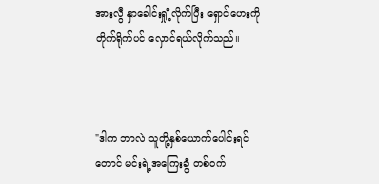အားလွီ နှာခေါင်းရှုံ့လိုက်ပြီး ရှောင်ဟေးကို တိုက်ရိုက်ပင် လှောင်ရယ်လိုက်သည်။



"ဒါက ဘာလဲ သူတို့နှစ်ယောက်ပေါင်းရင်တောင် မင်းရဲ့အကြေးခွံ တစ်ဝက်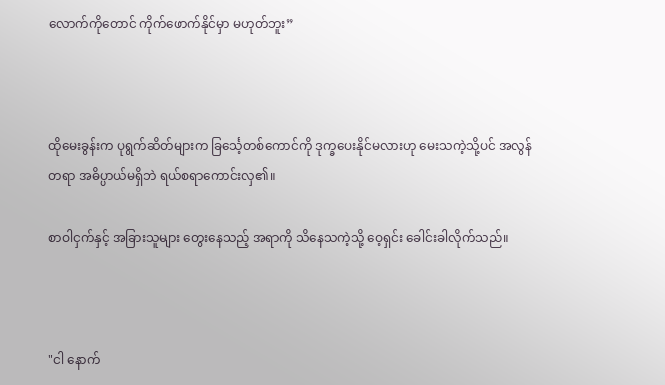လောက်ကိုတောင် ကိုက်ဖောက်နိုင်မှာ မဟုတ်ဘူး”



ထိုမေးခွန်းက ပုရွက်ဆိတ်များက ခြင်္သေ့တစ်ကောင်ကို ဒုက္ခပေးနိုင်မလားဟု မေးသကဲ့သို့ပင် အလွန်တရာ အဓိပ္ပာယ်မရှိဘဲ ရယ်စရာကောင်းလှ၏။

စာဝါငှက်နှင့် အခြားသူများ တွေးနေသည့် အရာကို သိနေသကဲ့သို့ ဝေ့ရှင်း ခေါင်းခါလိုက်သည်။



"ငါ နောက်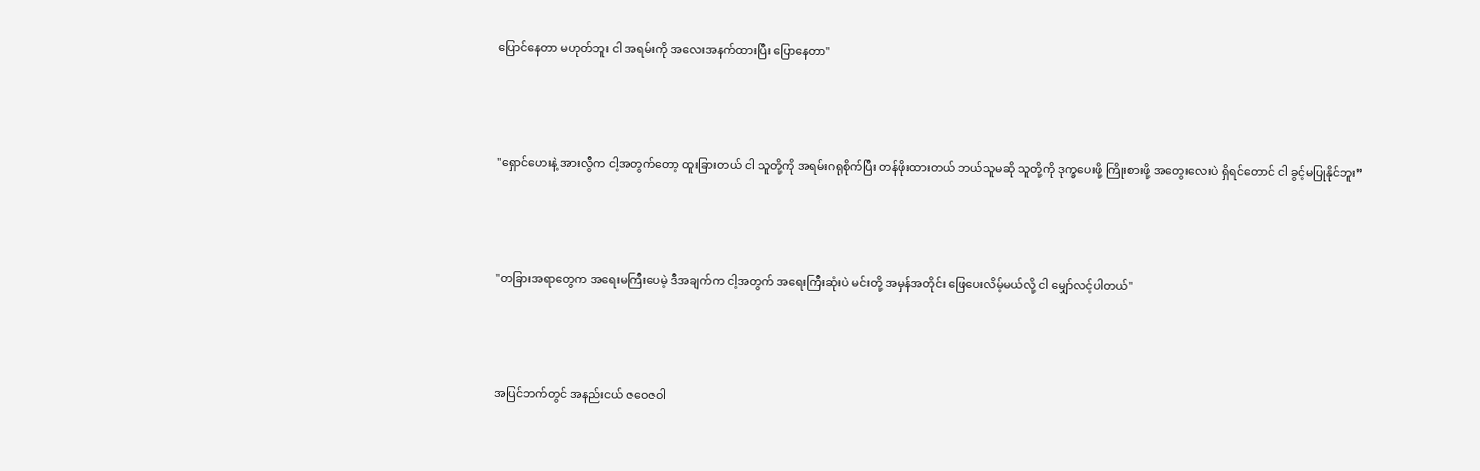ပြောင်နေတာ မဟုတ်ဘူး ငါ အရမ်းကို အလေးအနက်ထားပြီး ပြောနေတာ"



"ရှောင်ဟေးနဲ့ အားလွီက ငါ့အတွက်တော့ ထူးခြားတယ် ငါ သူတို့ကို အရမ်းဂရုစိုက်ပြီး တန်ဖိုးထားတယ် ဘယ်သူမဆို သူတို့ကို ဒုက္ခပေးဖို့ ကြိုးစားဖို့ အတွေးလေးပဲ ရှိရင်တောင် ငါ ခွင့်မပြုနိုင်ဘူး”



"တခြားအရာတွေက အရေးမကြီးပေမဲ့ ဒီအချက်က ငါ့အတွက် အရေးကြီးဆုံးပဲ မင်းတို့ အမှန်အတိုင်း ဖြေပေးလိမ့်မယ်လို့ ငါ မျှော်လင့်ပါတယ်"



အပြင်ဘက်တွင် အနည်းငယ် ဇဝေဇဝါ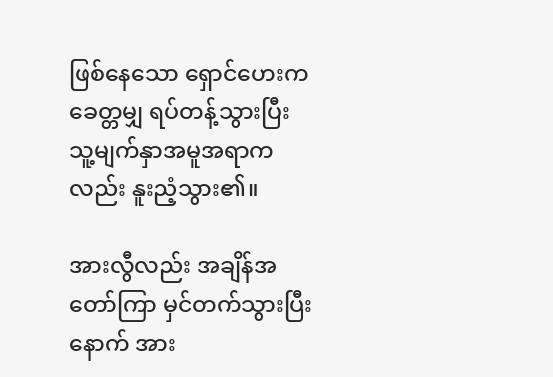ဖြစ်နေသော ရှောင်ဟေးက ခေတ္တမျှ ရပ်တန့်သွားပြီး သူ့မျက်နှာအမူအရာကလည်း နူးညံ့သွား၏။

အားလွီလည်း အချိန်အတော်ကြာ မှင်တက်သွားပြီးနောက် အား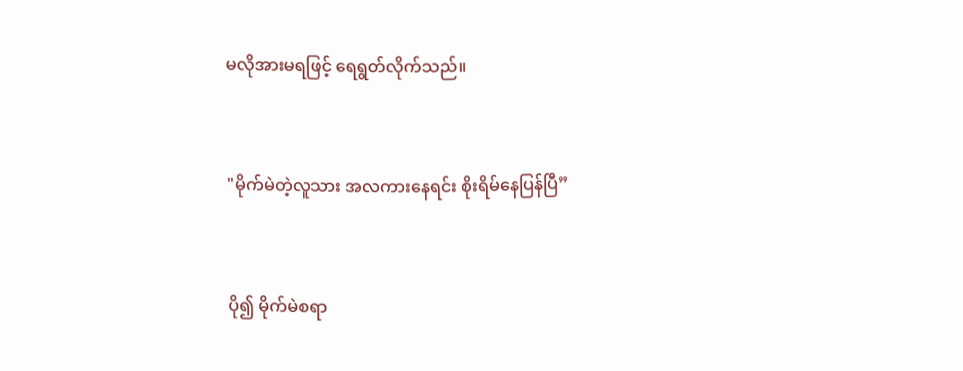မလိုအားမရဖြင့် ရေရွတ်လိုက်သည်။



"မိုက်မဲတဲ့လူသား အလကားနေရင်း စိုးရိမ်နေပြန်ပြီ”



ပို၍ မိုက်မဲစရာ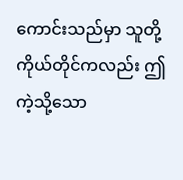ကောင်းသည်မှာ သူတို့ကိုယ်တိုင်ကလည်း ဤကဲ့သို့သော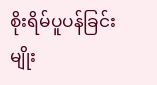စိုးရိမ်ပူပန်ခြင်းမျိုး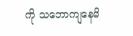ကို သဘောကျနေမိ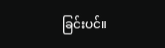ခြင်းပင်။